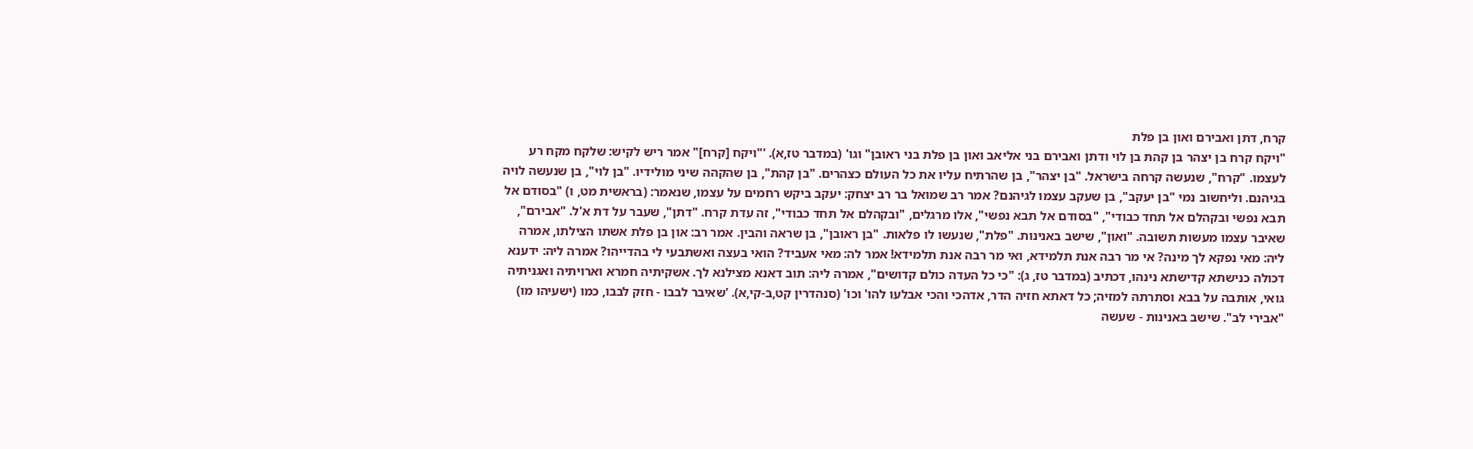קרח, דתן ואבירם ואון בן פלת
"ויקח קרח בן יצהר בן קהת בן לוי ודתן ואבירם בני אליאב ואון בן פלת בני ראובן" וגו' (במדבר טז,א). '"ויקח [קרח]" אמר ריש לקיש: שלקח מקח רע לעצמו. "קרח", שנעשה קרחה בישראל. "בן יצהר", בן שהרתיח עליו את כל העולם כצהרים. "בן קהת", בן שהקהה שיני מולידיו. "בן לוי", בן שנעשה לויה בגיהנם. וליחשוב נמי "בן יעקב", בן שעקב עצמו לגיהנם? אמר רב שמואל בר רב יצחק: יעקב ביקש רחמים על עצמו, שנאמר: (בראשית מט, ו) "בסודם אל תבא נפשי ובקהלם אל תחד כבודי", "בסודם אל תבא נפשי", אלו מרגלים, "ובקהלם אל תחד כבודי", זה עדת קרח. "דתן", שעבר על דת א'ל. "אבירם", שאיבר עצמו מעשות תשובה. "ואון", שישב באנינות. "פלת", שנעשו לו פלאות. "בן ראובן", בן שראה והבין. אמר רב: און בן פלת אשתו הצילתו, אמרה ליה: מאי נפקא לך מינה? אי מר רבה אנת תלמידא, ואי מר רבה אנת תלמידא! אמר לה: מאי אעביד? הואי בעצה ואשתבעי לי בהדייהו? אמרה ליה: ידענא דכולה כנישתא קדישתא נינהו, דכתיב (במדבר טז, ג): "כי כל העדה כולם קדושים", אמרה ליה: תוב דאנא מצילנא לך. אשקיתיה חמרא וארויתיה ואגניתיה גואי, אותבה על בבא וסתרתה למזיה; כל דאתא חזיה הדר, אדהכי והכי אבלעו להו' וכו' (סנהדרין קט,ב-קי,א). 'שאיבר לבבו - חזק לבבו, כמו (ישעיהו מו) "אבירי לב". שישב באנינות - שעשה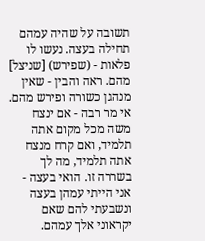תשובה על שהיה עמהם תחילה בעצה. נעשו לו פלאות - (שפירש) [שניצל] מהם. ראה והבין - שאין מנהגן כשורה ופירש מהם. אי מר רבה - אם ינצח משה מכל מקום אתה תלמיד, ואם קרח מנצח אתה תלמיד, מה לך בשררה זו. הואי בעצה - אני הייתי עמהן בעצה ונשבעתי להם שאם יקראוני אלך עמהם.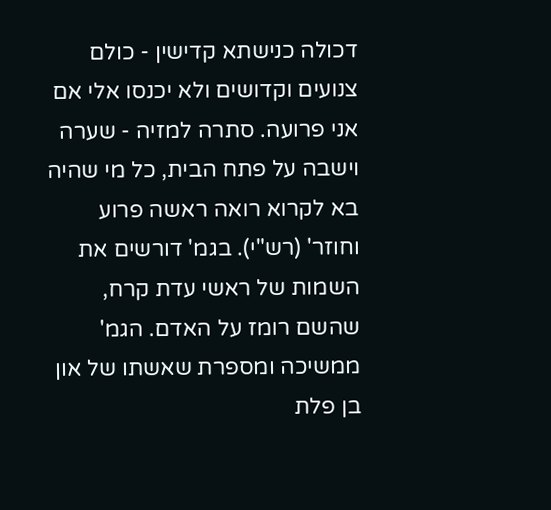דכולה כנישתא קדישין - כולם צנועים וקדושים ולא יכנסו אלי אם אני פרועה. סתרה למזיה - שערה וישבה על פתח הבית, כל מי שהיה בא לקרוא רואה ראשה פרוע וחוזר' (רש"י). בגמ' דורשים את השמות של ראשי עדת קרח, שהשם רומז על האדם. הגמ' ממשיכה ומספרת שאשתו של און בן פלת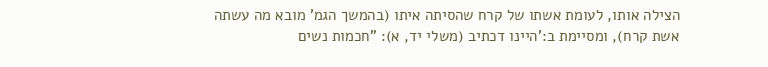הצילה אותו, לעומת אשתו של קרח שהסיתה איתו (בהמשך הגמ' מובא מה עשתה אשת קרח), ומסיימת ב:'היינו דכתיב (משלי יד, א): "חכמות נשים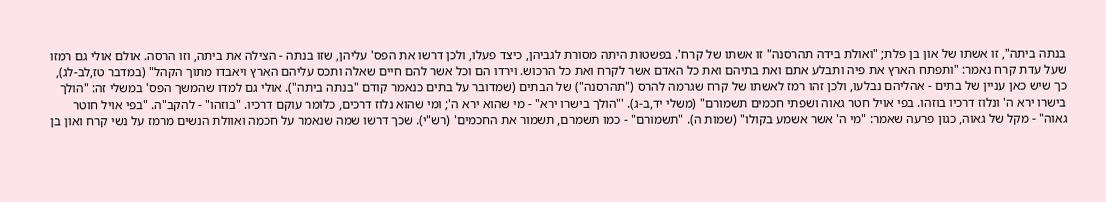בנתה ביתה", זו אשתו של און בן פלת; "ואולת בידה תהרסנה" זו אשתו של קרח'. בפשטות היתה מסורת לגביהן, כיצד פעלו, ולכן דרשו את הפס' עליהן, שזו בנתה - הצילה את ביתה, וזו הרסה. אולם אולי גם רמזו שעל עדת קרח נאמר: "ותפתח הארץ את פיה ותבלע אתם ואת בתיהם ואת כל האדם אשר לקרח ואת כל הרכוש. וירדו הם וכל אשר להם חיים שאלה ותכס עליהם הארץ ויאבדו מתוך הקהל" (במדבר טז,לב-לג), כך שיש כאן עניין של בתים - אהליהם נבלעו, ולכן זהו רמז לאשתו של קרח שגרמה להרס ("תהרסנה") של הבתים (שמדובר על בתים כנאמר קודם "בנתה ביתה"). אולי גם למדו שהמשך הפס' במשלי זה: "הולך בישרו ירא ה' ונלוז דרכיו בוזהו. בפי אויל חטר גאוה ושפתי חכמים תשמורם" (משלי יד,ב-ג). '"הולך בישרו ירא" - מי שהוא ירא ה'; ומי שהוא נלוז דרכים, כלומר עוקם דרכיו. "בוזהו" - להקב"ה. "בפי אויל חוטר גאוה" - מקל של גאוה, כגון פרעה שאמר: "מי ה' אשר אשמע בקולו" (שמות ה). "תשמורם" - כמו תשמרם, תשמור את החכמים' (רש"י). שכך דרשו שמה שנאמר על חכמה ואוולת הנשים מרמז על נשי קרח ואון בן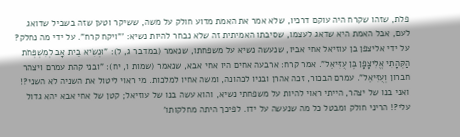פלת, שזהו שקרח היה עוקם דרכיו, שלא אמר את האמת מדוע חולק על משה, ששיקר וטען שזה בשביל שדואג לעם, אבל האמת היא שדאג לעצמו, שסיבתו האמיתית זה שלא נבחר להיות נשיא: '"ויקח קרח". על ידי מה נחלק? על ידי אליצפן בן עוזיאל אחי אביו, שנעשה נשיא על משפחתו, שנאמר (במדבר ג, ל): "וּנְשִׂיא בֵית אָב לְמִשְׁפְּחֹת הַקְּהָתִי אֱלִיצָפָן בֶּן עֻזִּיאֵל". אמר קרח: ארבעה אחים היו אחי אבא, שנאמר (שמות ו, יח): "ובני קהת עמרם ויצהר חברון וְעֻזִּיאֵל". עמרם הבכור, זכה אהרן ובניו לכהונה, ומשה אחיו למלכות. מי ראוי ליטול את השניה לא השני?! ואני בנו של יצהר, הייתי ראוי להיות על משפחתי נשיא, והוא עשה בנו של עוזיאל; קטן של אחי אבא יהא גדול עלי?! הריני חולק ומבטל כל מה שנעשה על ידו. לפיכך היתה מחלקותו'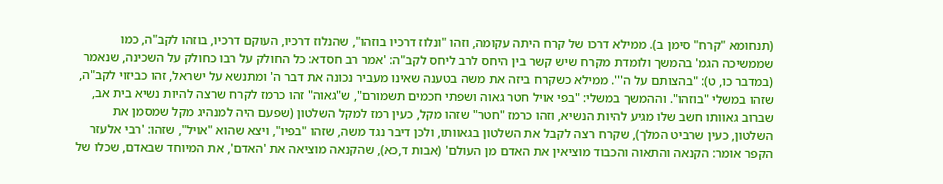(תנחומא "קרח" סימן ב). ממילא דרכו של קרח היתה עקומה, וזהו "ונלוז דרכיו בוזהו", שהנלוז דרכיו, העוקם דרכיו, בוזהו לקב"ה, כמו שממשיכה הגמ' בהמשך ולומדת מקרח שיש קשר בין היחס לרב ליחס לקב"ה: 'אמר רב חסדא: כל החולק על רבו כחולק על השכינה, שנאמר (במדבר כו, ט): "בהצותם על ה'''. ממילא כשקרח ביזה את משה בטענה שאינו מעביר נכונה את דבר ה' ומתנשא על ישראל, זהו כביזוי לקב"ה, שזהו במשלי "בוזהו". וההמשך במשלי: "בפי אויל חטר גאוה ושפתי חכמים תשמורם", ש"גאוה" זהו כרמז לקרח שרצה להיות נשיא בית אב, שברוב גאוותו חשב שלו מגיע להיות הנשיא, וזהו כרמז "חטר" שזהו מקל, כעין רמז למקל השלטון (שפעם היה למנהיג מקל שמסמן את השלטון, כעין שרביט המלך), שקרח רצה לקבל את השלטון בגאוותו, ולכן דיבר נגד משה, שזהו "בפיו", ויצא שהוא "אויל", שזהו: 'רבי אלעזר הקפר אומר: הקנאה והתאוה והכבוד מוציאין את האדם מן העולם' (אבות ד,כא), שהקנאה מוציאה את 'האדם', את המיוחד שבאדם, שכלו של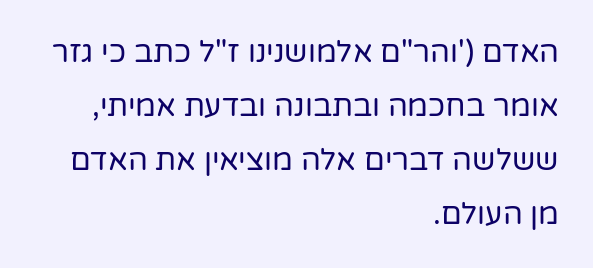האדם ('והר"ם אלמושנינו ז"ל כתב כי גזר אומר בחכמה ובתבונה ובדעת אמיתי, ששלשה דברים אלה מוציאין את האדם מן העולם.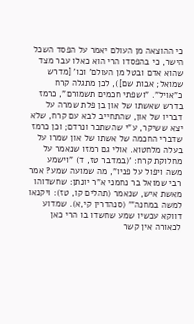כי ההוצאה מן העולם יאמר על הפסד השכל הישר, כי בהפסדו הרי הוא כאלו עבר מצד שהוא אדם ובטל מן העולם' וכו' [מדרש שמואל; אבות שם]), לכן מתגלה קרח כ"אויל". "ושפתי חכמים תשמורם", כרמז בדרש שאשתו של און בן פלת שמרה על דבריו של און, שהתחייב לבא עם קרח, שלא יצא ששיקר, ע"י שהשתכר ונרדם; וכן כרמז שדברי החכמה של אשתו של און שמרו על בעלה מלחטוא. אולי גם רמזו שנאמר על מחלוקת קרח: '(במדבר טז, ד) "וישמע משה ויפול על פניו", מה שמועה שמע? אמר רבי שמואל בר נחמני א"ר יונתן: שחשדוהו מאשת איש, שנאמר (תהלים קו, טז): ויקנאו למשה במחנה"' (סנהדרין קי,א). שמדוע דווקא עכשיו שמע שחשדו בו הרי כאן לכאורה אין קשר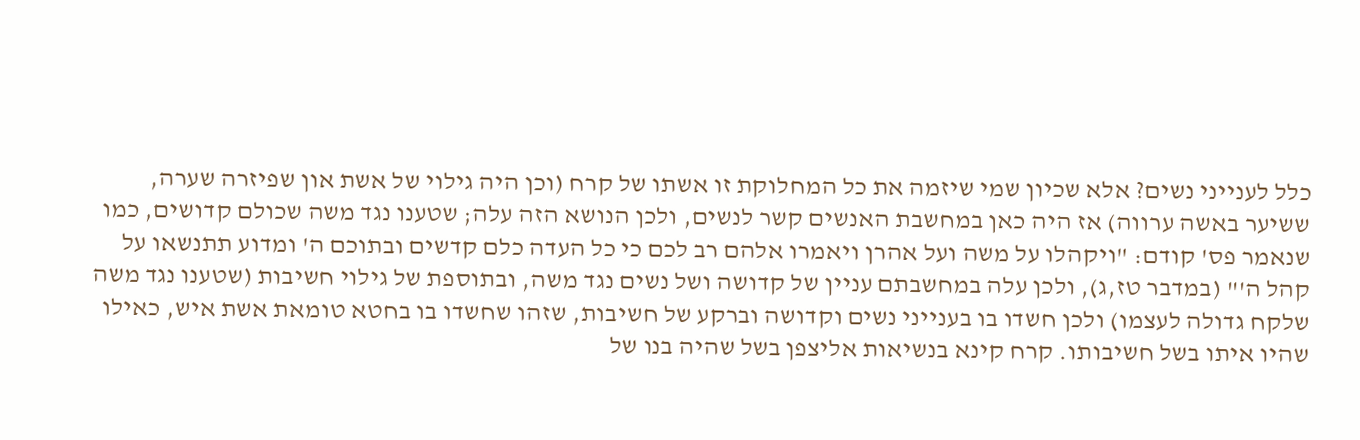כלל לענייני נשים? אלא שכיון שמי שיזמה את כל המחלוקת זו אשתו של קרח (וכן היה גילוי של אשת און שפיזרה שערה, ששיער באשה ערווה) אז היה כאן במחשבת האנשים קשר לנשים, ולכן הנושא הזה עלה; שטענו נגד משה שכולם קדושים, כמו שנאמר פס' קודם: "ויקהלו על משה ועל אהרן ויאמרו אלהם רב לכם כי כל העדה כלם קדשים ובתוכם ה' ומדוע תתנשאו על קהל ה'" (במדבר טז,ג), ולכן עלה במחשבתם עניין של קדושה ושל נשים נגד משה, ובתוספת של גילוי חשיבות (שטענו נגד משה שלקח גדולה לעצמו) ולכן חשדו בו בענייני נשים וקדושה וברקע של חשיבות, שזהו שחשדו בו בחטא טומאת אשת איש, כאילו שהיו איתו בשל חשיבותו. קרח קינא בנשיאות אליצפן בשל שהיה בנו של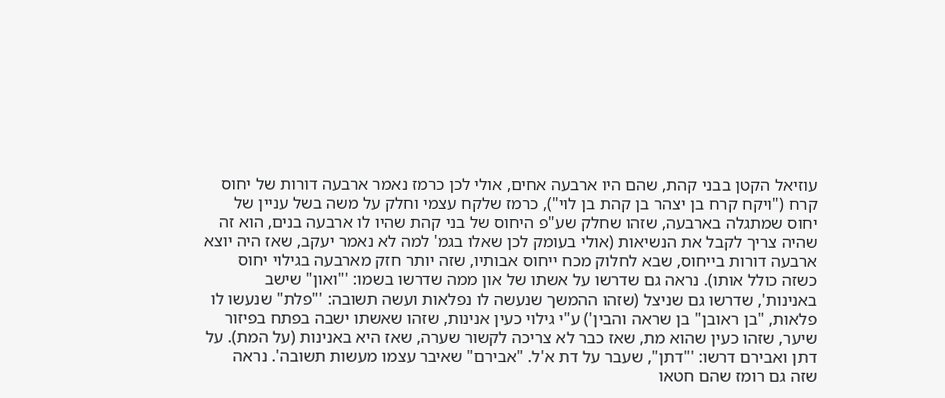עוזיאל הקטן בבני קהת, שהם היו ארבעה אחים, אולי לכן כרמז נאמר ארבעה דורות של יחוס קרח ("ויקח קרח בן יצהר בן קהת בן לוי"), כרמז שלקח עצמי וחלק על משה בשל עניין של יחוס שמתגלה בארבעה, שזהו שחלק שע"פ היחוס של בני קהת שהיו לו ארבעה בנים, הוא זה שהיה צריך לקבל את הנשיאות (אולי בעומק לכן שאלו בגמ' למה לא נאמר יעקב, שאז היה יוצא ארבעה דורות בייחוס, שבא לחלוק מכח ייחוס אבותיו, שזה יותר חזק מארבעה בגילוי יחוס כשזה כולל אותו). נראה גם שדרשו על אשתו של און ממה שדרשו בשמו: '"ואון" שישב באנינות', שדרשו גם שניצל (שזהו ההמשך שנעשה לו נפלאות ועשה תשובה: '"פלת" שנעשו לו פלאות, "בן ראובן" בן שראה והבין') ע"י גילוי כעין אנינות, שזהו שאשתו ישבה בפתח בפיזור שיער, שזהו כעין שהוא מת, שאז כבר לא צריכה לקשור שערה, שאז היא באנינות (על המת). על דתן ואבירם דרשו: '"דתן", שעבר על דת א'ל. "אבירם" שאיבר עצמו מעשות תשובה'. נראה שזה גם רומז שהם חטאו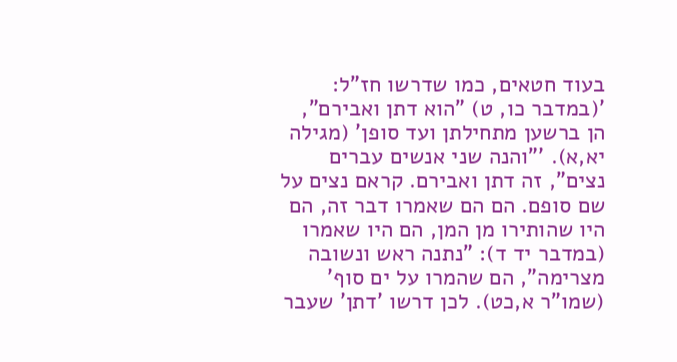בעוד חטאים, כמו שדרשו חז"ל: '(במדבר כו, ט) "הוא דתן ואבירם", הן ברשען מתחילתן ועד סופן' (מגילה יא,א). '"והנה שני אנשים עברים נצים", זה דתן ואבירם. קראם נצים על שם סופם. הם הם שאמרו דבר זה, הם היו שהותירו מן המן, הם היו שאמרו (במדבר יד ד): "נתנה ראש ונשובה מצרימה", הם שהמרו על ים סוף' (שמו"ר א,כט). לכן דרשו 'דתן' שעבר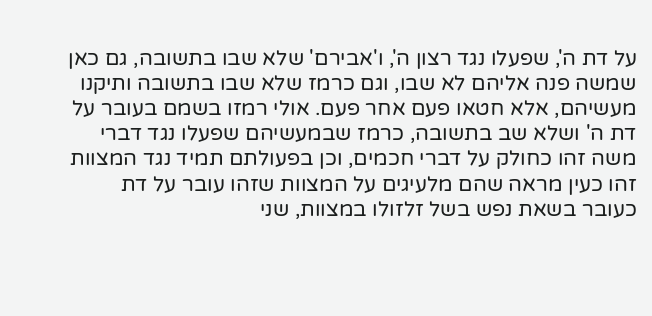על דת ה', שפעלו נגד רצון ה', ו'אבירם' שלא שבו בתשובה, גם כאן שמשה פנה אליהם לא שבו, וגם כרמז שלא שבו בתשובה ותיקנו מעשיהם, אלא חטאו פעם אחר פעם. אולי רמזו בשמם בעובר על דת ה' ושלא שב בתשובה, כרמז שבמעשיהם שפעלו נגד דברי משה זהו כחולק על דברי חכמים, וכן בפעולתם תמיד נגד המצוות זהו כעין מראה שהם מלעיגים על המצוות שזהו עובר על דת כעובר בשאת נפש בשל זלזולו במצוות, שני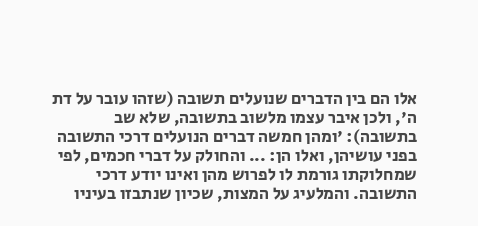אלו הם בין הדברים שנועלים תשובה (שזהו עובר על דת ה', ולכן איבר עצמו מלשוב בתשובה, שלא שב בתשובה): 'ומהן חמשה דברים הנועלים דרכי התשובה בפני עושיהן, ואלו הן: ... והחולק על דברי חכמים, לפי שמחלוקתו גורמת לו לפרוש מהן ואינו יודע דרכי התשובה. והמלעיג על המצות, שכיון שנתבזו בעיניו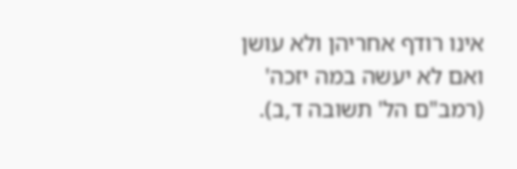אינו רודף אחריהן ולא עושן ואם לא יעשה במה יזכה' (רמב"ם הל' תשובה ד,ב).